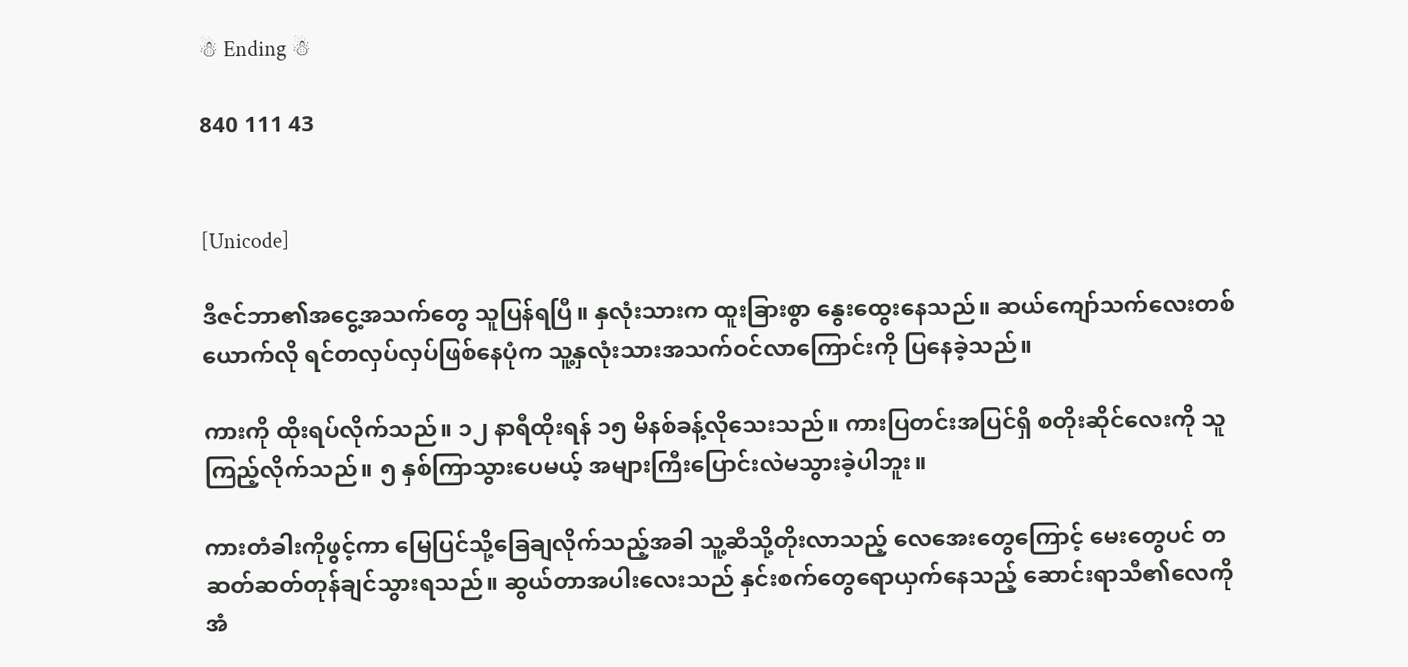☃ Ending ☃

840 111 43


[Unicode]

ဒီဇင်ဘာ၏အငွေ့အသက်တွေ သူပြန်ရပြီ။ နှလုံးသားက ထူးခြားစွာ နွေးထွေးနေသည်။ ဆယ်ကျော်သက်လေးတစ်ယောက်လို ရင်တလှပ်လှပ်ဖြစ်နေပုံက သူ့နှလုံးသားအသက်ဝင်လာကြောင်းကို ပြနေခဲ့သည်။

ကားကို ထိုးရပ်လိုက်သည်။ ၁၂ နာရီထိုးရန် ၁၅ မိနစ်ခန့်လိုသေးသည်။ ကားပြတင်းအပြင်ရှိ စတိုးဆိုင်လေးကို သူကြည့်လိုက်သည်။ ၅ နှစ်ကြာသွားပေမယ့် အများကြီးပြောင်းလဲမသွားခဲ့ပါဘူး။

ကားတံခါးကိုဖွင့်ကာ မြေပြင်သို့ခြေချလိုက်သည့်အခါ သူ့ဆီသို့တိုးလာသည့် လေအေးတွေကြောင့် မေး‌တွေပင် တဆတ်ဆတ်တုန်ချင်သွားရသည်။ ဆွယ်တာအပါးလေးသည် နှင်းစက်တွေရောယှက်နေသည့် ဆောင်းရာသီ၏လေကို အံ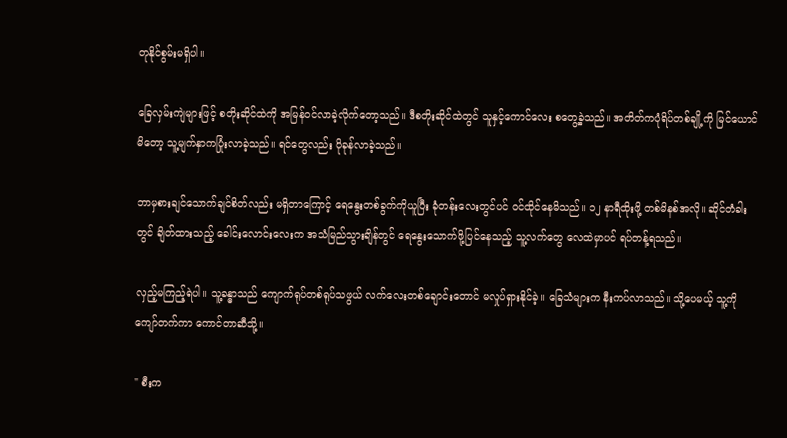တုနိုင်စွမ်းမရှိပါ။

ခြေလှမ်းကျဲများဖြင့် စတိုးဆိုင်ထဲကို အမြန်ဝင်လာခဲ့လိုက်တော့သည်။ ဒီစတိုးဆိုင်ထဲတွင် သူနှင့်ကောင်လေး စတွေ့ခဲ့သည်။ အတိတ်ကပုံရိပ်တစ်ချို့ကို မြင်ယောင်မိတော့ သူ့မျက်နှာကပြုံးလာခဲ့သည်။ ရင်တွေလည်း ပိုခုန်လာခဲ့သည်။

ဘာမှစားချင်သောက်ချင်စိတ်လည်း မရှိတာကြောင့် ရေနွေးတစ်ခွက်ကိုယူပြီး ခုံတန်းလေးတွင်ပင် ဝင်ထိုင်နေမိသည်။ ၁၂ နာရီထိုးဖို့ တစ်မိနစ်အလို။ ဆိုင်တံခါးတွင် ချိတ်ထားသည့် ခေါင်းလောင်းလေးက အသံမြည်သွားချိန်တွင် ရေနွေးသောက်ဖို့ပြင်နေသည့် သူ့လက်တွေ လေထဲမှာပင် ရပ်တန့်ရသည်။

လှည့်မကြည့်ရဲပါ။ သူ့ခန္ဓာသည် ကျောက်ရုပ်တစ်ရုပ်သဖွယ် လက်လေးတစ်ချောင်းတောင် မလှုပ်ရှားနိုင်ခဲ့။ ခြေသံများက နီးကပ်လာသည်။ သို့ပေမယ့် သူ့ကိုကျော်တက်ကာ ကောင်တာဆီသို့။

" စီးက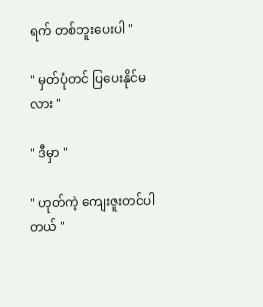ရက် တစ်ဘူးပေးပါ "

" မှတ်ပုံတင် ပြပေးနိုင်မလား "

" ဒီမှာ "

" ဟုတ်ကဲ့ ကျေးဇူးတင်ပါတယ် "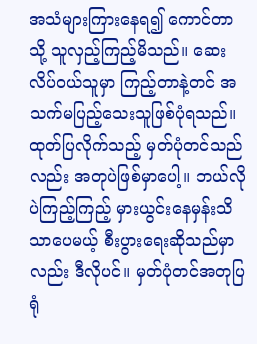အသံများကြားနေရ၍ ကောင်တာသို့ သူလှည့်ကြည့်မိသည်။ ဆေးလိပ်ဝယ်သူမှာ ကြည့်တာနဲ့တင် အသက်မပြည့်သေးသူဖြစ်ပုံရသည်။ ထုတ်ပြလိုက်သည့် မှတ်ပုံတင်သည်လည်း အတုပဲဖြစ်မှာပေါ့။ ဘယ်လိုပဲကြည့်ကြည့် မှားယွင်းနေမှန်းသိသာပေမယ့် စီးပွားရေးဆိုသည်မှာလည်း ဒီလိုပင်။ မှတ်ပုံတင်အတုပြရုံ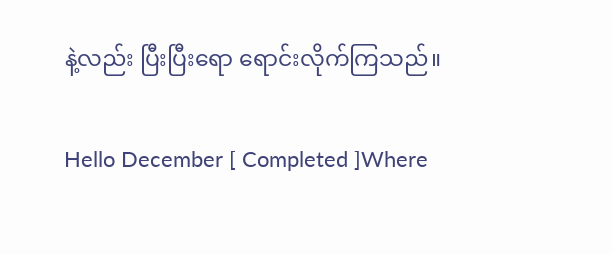နဲ့လည်း ပြီးပြီးရော ရောင်းလိုက်ကြသည်။

Hello December [ Completed ]Where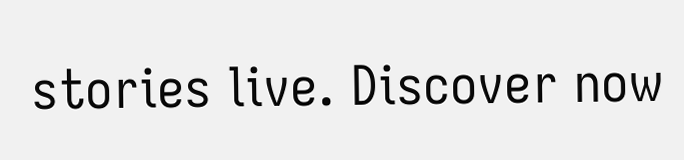stories live. Discover now